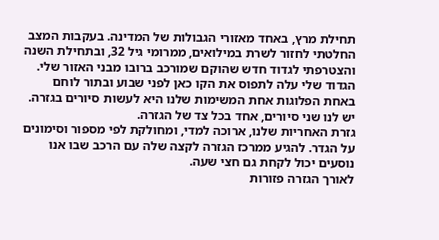תחילת מרץ, באחד מאזורי הגבולות של המדינה. בעקבות המצב החלטתי לחזור לשרת במילואים, ממרומי גיל 32, ובתחילת השנה והצטרפתי לגדוד חדש שהוקם שמורכב ברובו מבני האזור שלי. הגדוד שלי עלה לתפוס את הקו כאן לפני שבוע ובתור לוחם באחת הפלוגות אחת המשימות שלנו היא לעשות סיורים בגזרה. יש לנו שני סיורים, אחד בכל צד של הגזרה.
גזרת האחריות שלנו, ארוכה למדי, ומחולקת לפי מספור וסימונים על הגדר. להגיע ממרכז הגזרה לקצה שלה עם הרכב שבו אנו נוסעים יכול לקחת גם חצי שעה.
לאורך הגזרה פזורות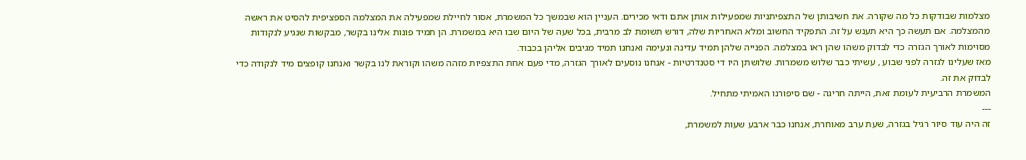מצלמות שבודקות כל מה שקורה. את חשיבותן של התצפיתניות שמפעילות אותן אתם ודאי מכירים. העניין הוא שבמשך כל המשמרת, אסור לחיילת שמפעילה את המצלמה הספציפית להסיט את ראשה מהמצלמה. אם תעשה כך היא תענש על זה. התפקיד החשוב ומלא האחריות שלה, דורש תשומת לב מרבית, בכל שעה של היום שבו היא במשמרת. הן תמיד פונות אלינו בקשר, מבקשות שנגיע לנקודות מסוימות לאורך הגזרה כדי לבדוק משהו שהן ראו במצלמה. הפנייה שלהן תמיד עדינה ונעימה ואנחנו תמיד מגיבים אליהן בכבוד.
מאז שעלינו לגזרה לפני שבוע , עשיתי כבר שלוש משמרות. שלושתן היו די סטנדרטיות - אנחנו נוסעים לאורך הגזרה, מדי פעם אחת התצפיות מזהה משהו וקוראת לנו בקשר ואנחנו קופצים מיד לנקודה כדי לבדוק את זה.
המשמרת הרביעית לעומת זאת, הייתה חריגה - שם סיפורנו האמיתי מתחיל.
---
זה היה עוד סיור רגיל בגזרה, שעת ערב מאוחרת, אנחנו כבר ארבע שעות למשמרת,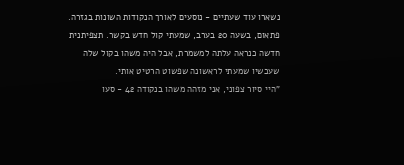נשארו עוד שעתיים - נוסעים לאורך הנקודות השונות בגזרה. פתאום, בשעה 20 בערב, שמעתי קול חדש בקשר. תצפיתנית חדשה כנראה עלתה למשמרת, אבל היה משהו בקול שלה שעכשיו שמעתי לראשונה שפשוט הרטיט אותי.
"היי סיור צפוני, אני מזהה משהו בנקודה 42 - סעו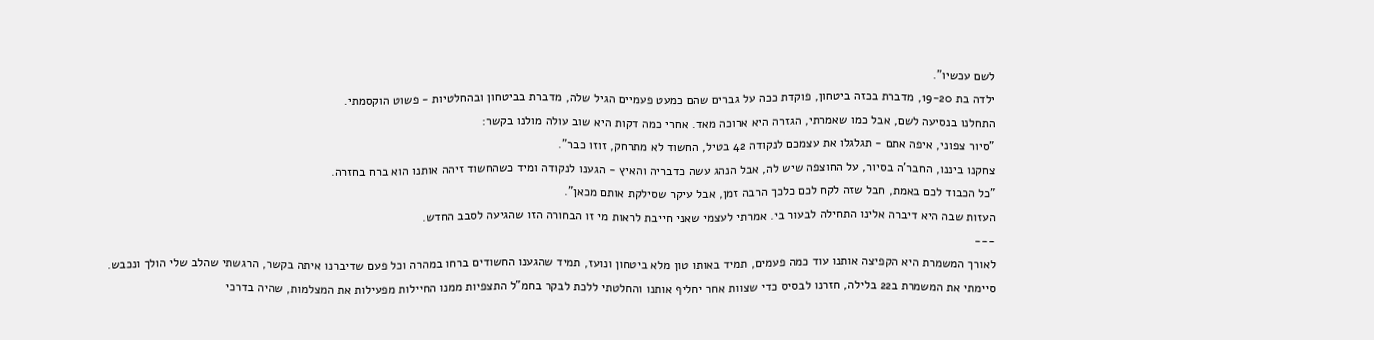לשם עכשיו".
ילדה בת 19-20, מדברת בכזה ביטחון, פוקדת ככה על גברים שהם כמעט פעמיים הגיל שלה, מדברת בביטחון ובהחלטיות - פשוט הוקסמתי.
התחלנו בנסיעה לשם, אבל כמו שאמרתי, הגזרה היא ארוכה מאד. אחרי כמה דקות היא שוב עולה מולנו בקשר:
"סיור צפוני, איפה אתם - תגלגלו את עצמכם לנקודה 42 בטיל, החשוד לא מתרחק, זוזו כבר".
צחקנו ביננו, החבר'ה בסיור, על החוצפה שיש לה, אבל הנהג עשה כדבריה והאיץ - הגענו לנקודה ומיד כשהחשוד זיהה אותנו הוא ברח בחזרה.
"כל הכבוד לכם באמת, חבל שזה לקח לכם כלכך הרבה זמן, אבל עיקר שסילקת אותם מכאן".
העזות שבה היא דיברה אלינו התחילה לבעור בי. אמרתי לעצמי שאני חייבת לראות מי זו הבחורה הזו שהגיעה לסבב החדש.
---
לאורך המשמרת היא הקפיצה אותנו עוד כמה פעמים, תמיד באותו טון מלא ביטחון ונועז, תמיד שהגענו החשודים ברחו במהרה וכל פעם שדיברנו איתה בקשר, הרגשתי שהלב שלי הולך ונכבש.
סיימתי את המשמרת ב22 בלילה, חזרנו לבסיס כדי שצוות אחר יחליף אותנו והחלטתי ללכת לבקר בחמ"ל התצפיות ממנו החיילות מפעילות את המצלמות, שהיה בדרכי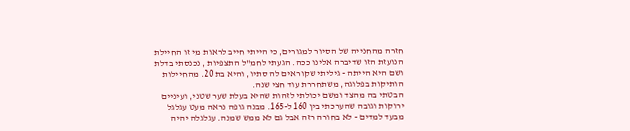חזרה מהחנייה של הסיור למגורים, כי הייתי חייב לראות מי זו החיילת הנועזת הזו שדיברה אלינו ככה. הגעתי לחמ"ל התצפיות , נכנסתי בדלת ושם היא הייתה - גיליתי שקוראים לה סתיו, והיא בת 20. מהחיילות הותיקות בפלוגה, משתחררת עוד חצי שנה.
הבטתי בה מהצד ומשם יכולתי לזהות שהיא בעלת שער שטני, ועיניים ירוקות וגובה שהערכתי בין 160 ל-165. מבנה גופה נראה מעט עגלגל מבעד למדים - לא בחורה רזה אבל גם לא ממש שמנה. עגלגלה יהיה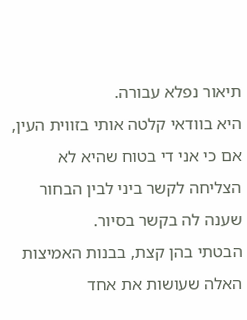תיאור נפלא עבורה.
היא בוודאי קלטה אותי בזווית העין, אם כי אני די בטוח שהיא לא הצליחה לקשר ביני לבין הבחור שענה לה בקשר בסיור.
הבטתי בהן קצת, בבנות האמיצות האלה שעושות את אחד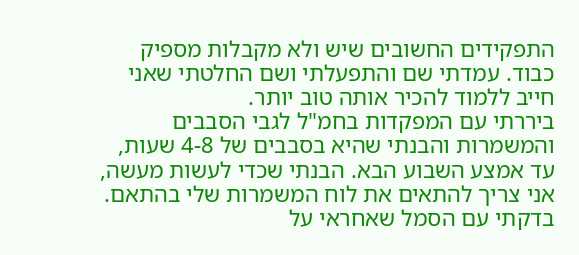התפקידים החשובים שיש ולא מקבלות מספיק כבוד. עמדתי שם והתפעלתי ושם החלטתי שאני חייב ללמוד להכיר אותה טוב יותר.
ביררתי עם המפקדות בחמ"ל לגבי הסבבים והמשמרות והבנתי שהיא בסבבים של 4-8 שעות, עד אמצע השבוע הבא. הבנתי שכדי לעשות מעשה, אני צריך להתאים את לוח המשמרות שלי בהתאם. בדקתי עם הסמל שאחראי על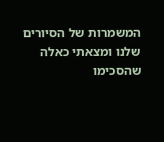המשמרות של הסיורים שלנו ומצאתי כאלה שהסכימו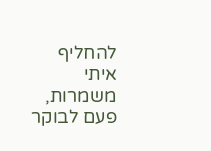להחליף איתי משמרות, פעם לבוקר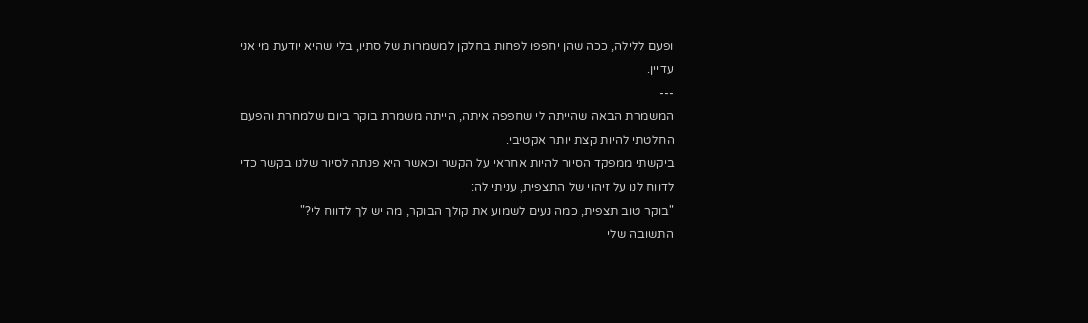ופעם ללילה, ככה שהן יחפפו לפחות בחלקן למשמרות של סתיו, בלי שהיא יודעת מי אני עדיין.
---
המשמרת הבאה שהייתה לי שחפפה איתה, הייתה משמרת בוקר ביום שלמחרת והפעם החלטתי להיות קצת יותר אקטיבי.
ביקשתי ממפקד הסיור להיות אחראי על הקשר וכאשר היא פנתה לסיור שלנו בקשר כדי לדווח לנו על זיהוי של התצפית, עניתי לה:
"בוקר טוב תצפית, כמה נעים לשמוע את קולך הבוקר, מה יש לך לדווח לי?"
התשובה שלי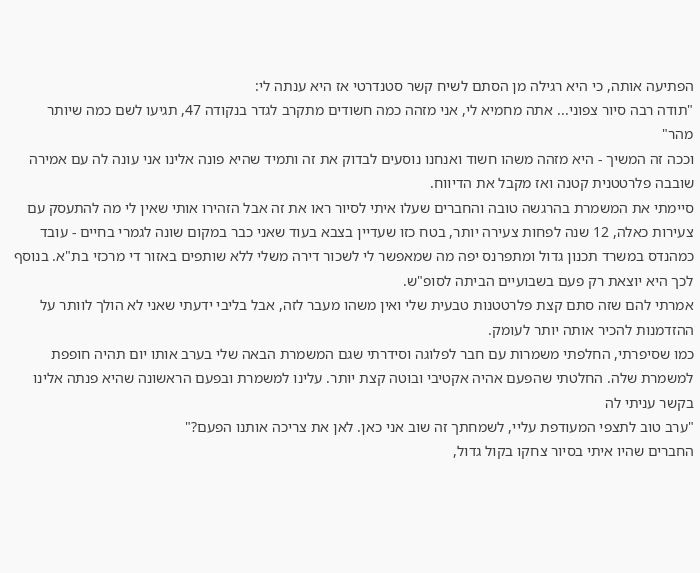הפתיעה אותה, כי היא רגילה מן הסתם לשיח קשר סטנדרטי אז היא ענתה לי:
"תודה רבה סיור צפוני... אתה מחמיא לי, אני מזהה כמה חשודים מתקרב לגדר בנקודה 47, תגיעו לשם כמה שיותר מהר"
וככה זה המשיך - היא מזהה משהו חשוד ואנחנו נוסעים לבדוק את זה ותמיד שהיא פונה אלינו אני עונה לה עם אמירה שובבה פלרטטנית קטנה ואז מקבל את הדיווח.
סיימתי את המשמרת בהרגשה טובה והחברים שעלו איתי לסיור ראו את זה אבל הזהירו אותי שאין לי מה להתעסק עם צעירות כאלה, 12 שנה לפחות צעירה יותר, בטח כזו שעדיין בצבא בעוד שאני כבר במקום שונה לגמרי בחיים - עובד כמהנדס במשרד תכנון גדול ומתפרנס יפה מה שמאפשר לי לשכור דירה משלי ללא שותפים באזור די מרכזי בת"א. בנוסף לכך היא יוצאת רק פעם בשבועיים הביתה לסופ"ש.
אמרתי להם שזה סתם קצת פלרטטנות טבעית שלי ואין משהו מעבר לזה, אבל בליבי ידעתי שאני לא הולך לוותר על ההזדמנות להכיר אותה יותר לעומק.
כמו שסיפרתי, החלפתי משמרות עם חבר לפלוגה וסידרתי שגם המשמרת הבאה שלי בערב אותו יום תהיה חופפת למשמרת שלה. החלטתי שהפעם אהיה אקטיבי ובוטה קצת יותר. עלינו למשמרת ובפעם הראשונה שהיא פנתה אלינו בקשר עניתי לה
"ערב טוב לתצפי המעודפת עליי, לשמחתך זה שוב אני כאן. לאן את צריכה אותנו הפעם?"
החברים שהיו איתי בסיור צחקו בקול גדול,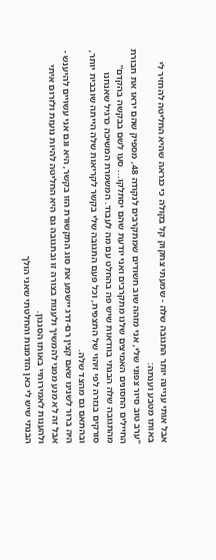אבל אותי עניינה יותר התגובה שלה - שמעתי צחקוק קל בקולה כי כנראה שהיא החליטה להחזיר לי באותו מטבע וענתה:
"ערב טוב סיור צפוני שלי, אני מזהה שוב חשודים שמתקרבים לנקודה 48, מספיק שהם יראו את חבורת החיילים החסונים האמיצים שלנו מתקרבים ואני יודעת שהם יסתלקו... סעו לשם בבקשה בהקדם"
מהתגובה שלה הבנתי בוודאות שיש פה בהחלט עם מה לעבוד. המשמרת המשיכה כרגיל שאנחנו סורקים בגזרה לפי זיהוי של התצפית, וכל פעם התגובה שלי בקשר לקריאות שלה הייתה שובבית יותר, ובהתאם גם מהצד שלה.
היה ברור לשנינו שאם קצין רם-דרג יישמע את סוג התקשורת הזו בקשר, היא וגם אני עשויים להיענש - אבל זה לא מנע ממני להמשיך ולענות בצורה זו ובתגובה גם היא החליטה להיות נועזת ולזרום איתי ולהענות לאמירותיי באותו הסגנון.
הבנתי שיש לי כאן הזדמנות והחלטתי שאני הולך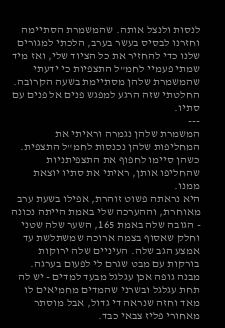לנסות ולנצל אותה. שהמשמרת הסתיימה וחזרנו לבסיס בעשר בערב, הלכתי למגורים שלנו כדי להחזיר את כל הציוד שלי, ואז מיד שמתי פעמיי לחמ"ל התצפיות כי ידעתי שהמשמרת שלהן מסתיימת בשעה הקרובה. החלטתי שזה הרגע למפגש פנים אל פנים עם סתיו.
---
המשמרת שלהן נגמרה וראיתי את המחליפות שלהן נכנסות לחמ"ל התצפית. כשהן סיימו לחפוף את התצפיתניות שהחליפו אותן, ראיתי את סתיו יוצאת ממנו.
היא נראתה פשוט זוהרת, אפילו בשעת ערב מאוחרת, וההערכה שלי באמת הייתה נכונה - הגובה שלה באמת 165, השער שלה שטני וחלק שאסוף בצמה ארוכה שמשתלשת עד אמצע הגב שלה. העיניים שלה ירוקות בורקות עם מבט שגרם לי לפעום בערגה. מבנה גופה אכן עגלגל מבעד למדים - יש לה תחת עגלגל ובשרני שהמדים מחמיאים לו מאד וחזה שנראה די גדול, אבל מוסתר מאחורי פליז צבאי כבד.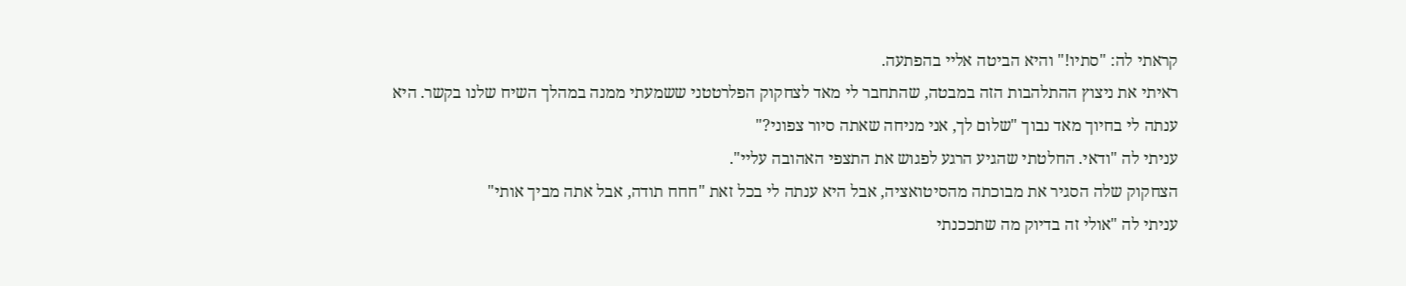קראתי לה: "סתיו!" והיא הביטה אליי בהפתעה.
ראיתי את ניצוץ ההתלהבות הזה במבטה, שהתחבר לי מאד לצחקוק הפלרטטני ששמעתי ממנה במהלך השיח שלנו בקשר. היא ענתה לי בחיוך מאד נבוך "שלום לך, אני מניחה שאתה סיור צפוני?"
עניתי לה "ודאי. החלטתי שהגיע הרגע לפגוש את התצפי האהובה עליי".
הצחקוק שלה הסגיר את מבוכתה מהסיטואציה, אבל היא ענתה לי בכל זאת "חחח תודה, אבל אתה מביך אותי"
עניתי לה "אולי זה בדיוק מה שתככנתי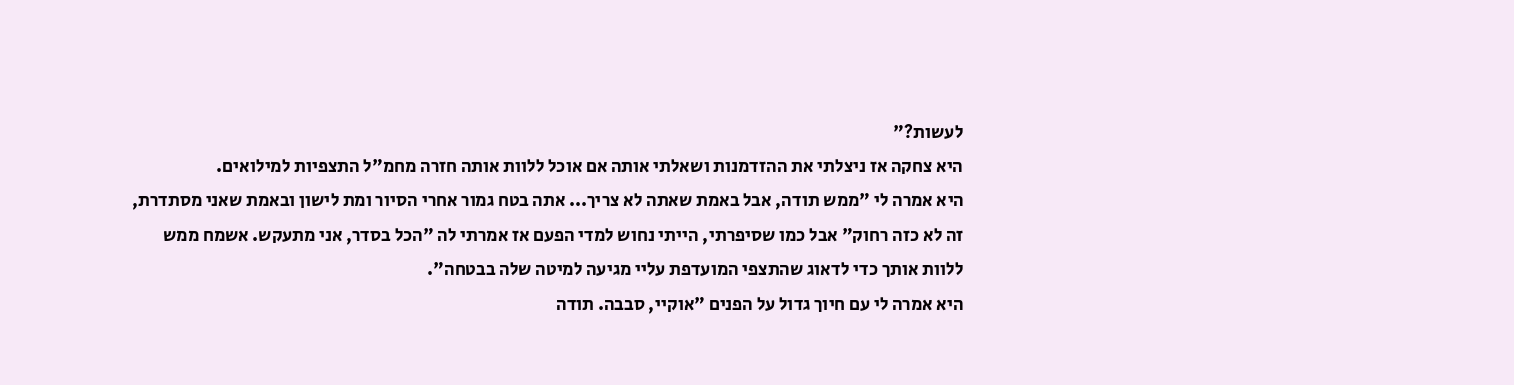לעשות?"
היא צחקה אז ניצלתי את ההזדמנות ושאלתי אותה אם אוכל ללוות אותה חזרה מחמ"ל התצפיות למילואים.
היא אמרה לי "ממש תודה, אבל באמת שאתה לא צריך... אתה בטח גמור אחרי הסיור ומת לישון ובאמת שאני מסתדרת, זה לא כזה רחוק" אבל כמו שסיפרתי, הייתי נחוש למדי הפעם אז אמרתי לה "הכל בסדר, אני מתעקש. אשמח ממש ללוות אותך כדי לדאוג שהתצפי המועדפת עליי מגיעה למיטה שלה בבטחה".
היא אמרה לי עם חיוך גדול על הפנים "אוקיי, סבבה. תודה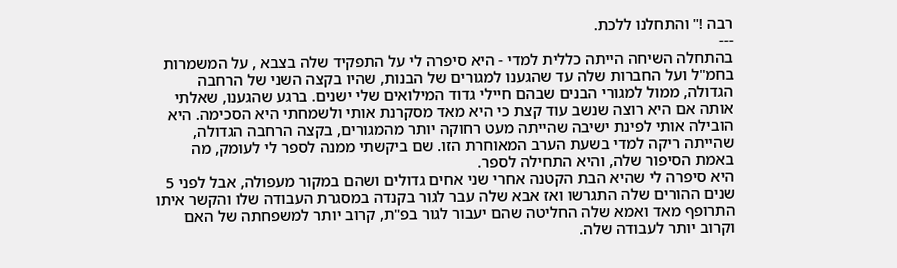רבה !" והתחלנו ללכת.
---
בהתחלה השיחה הייתה כללית למדי - היא סיפרה לי על התפקיד שלה בצבא , על המשמרות בחמ"ל ועל החברות שלה עד שהגענו למגורים של הבנות, שהיו בקצה השני של הרחבה הגדולה, ממול למגורי הבנים שבהם חיילי גדוד המילואים שלי ישנים. ברגע שהגענו, שאלתי אותה אם היא רוצה שנשב עוד קצת כי היא מאד מסקרנת אותי ולשמחתי היא הסכימה. היא הובילה אותי לפינת ישיבה שהייתה מעט רחוקה יותר מהמגורים, בקצה הרחבה הגדולה, שהייתה ריקה למדי בשעת הערב המאוחרת הזו. שם ביקשתי ממנה לספר לי לעומק, מה באמת הסיפור שלה, והיא התחילה לספר.
היא סיפרה לי שהיא הבת הקטנה אחרי שני אחים גדולים ושהם במקור מעפולה, אבל לפני 5 שנים ההורים שלה התגרשו ואז אבא שלה עבר לגור בקנדה במסגרת העבודה שלו והקשר איתו התרופף מאד ואמא שלה החליטה שהם יעבור לגור בפ"ת, קרוב יותר למשפחתה של האם וקרוב יותר לעבודה שלה.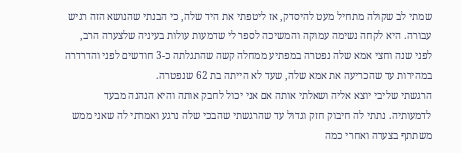שמתי לב שקולה מתחיל מעט להיסדק, אז ליטפתי את היד שלה, כי הבנתי שהנושא הזה רגיש עבורה. היא לקחה נשימה עמוקה והמשיכה לספר לי שדמעות עולות בעיניה שלצערה הרב, לפני שנה וחצי אמא שלה נפטרה במפתיע ממחלה קשה שהתגלתה כ-3 חודשים לפני והדרדרה במהירות עד שהכריעה את אמא שלה, שעד לא הייתה בת 62 שנפטרה.
הרגשתי שליבי יוצא אליה ושאלתי אותה אם אני יכול לחבק אותה והיא הנהנה מבעד לדמעותיה. נתתי לה חיבוק חזק וגדול עד שהרגשתי שהבכי שלה נרגע ואמרתי לה שאני ממש משתתף בצערה ואחרי כמה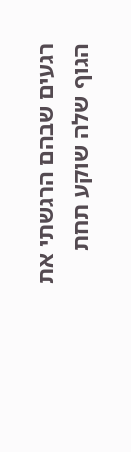רגעים שבהם הרגשתי את הגוף שלה שוקע תחת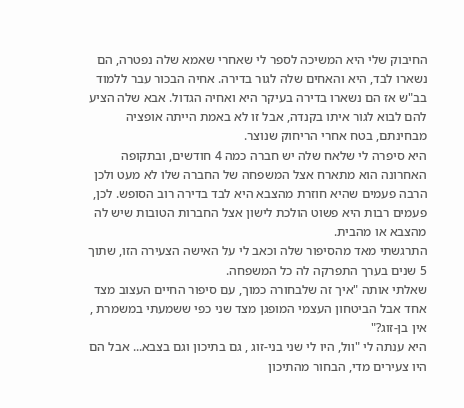החיבוק שלי היא המשיכה לספר לי שאחרי שאמא שלה נפטרה, הם נשארו לבד, היא והאחים שלה לגור בדירה. אחיה הבכור עבר ללמוד בב"ש אז הם נשארו בדירה בעיקר היא ואחיה הגדול. אבא שלה הציע להם לבוא לגור איתו בקנדה, אבל זו לא באמת הייתה אופציה מבחינתם, בטח אחרי הריחוק שנוצר.
היא סיפרה לי שלאח שלה יש חברה כמה 4 חודשים, ובתקופה האחרונה הוא מתארח אצל המשפחה של החברה שלו לא מעט ולכן הרבה פעמים שהיא חוזרת מהצבא היא לבד בדירה רוב הסופש. לכן, פעמים רבות היא פשוט הולכת לישון אצל החברות הטובות שיש לה מהצבא או מהבית.
התרגשתי מאד מהסיפור שלה וכאב לי על האישה הצעירה הזו, שתוך 5 שנים בערך התפרקה לה כל המשפחה.
שאלתי אותה "איך זה שלבחורה כמוך, עם סיפור החיים העצוב מצד אחד אבל הביטחון העצמי המופגן מצד שני כפי ששמעתי במשמרת , אין בן-זוג?"
היא ענתה לי "וול, היו לי שני בני-זוג , גם בתיכון וגם בצבא... אבל הם היו צעירים מדי, הבחור מהתיכון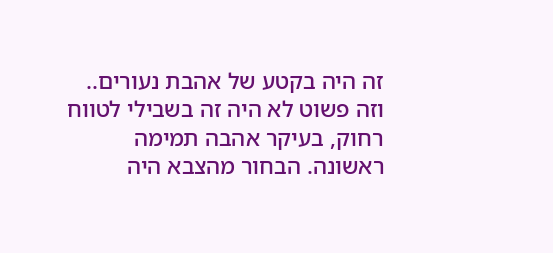זה היה בקטע של אהבת נעורים.. וזה פשוט לא היה זה בשבילי לטווח רחוק, בעיקר אהבה תמימה ראשונה. הבחור מהצבא היה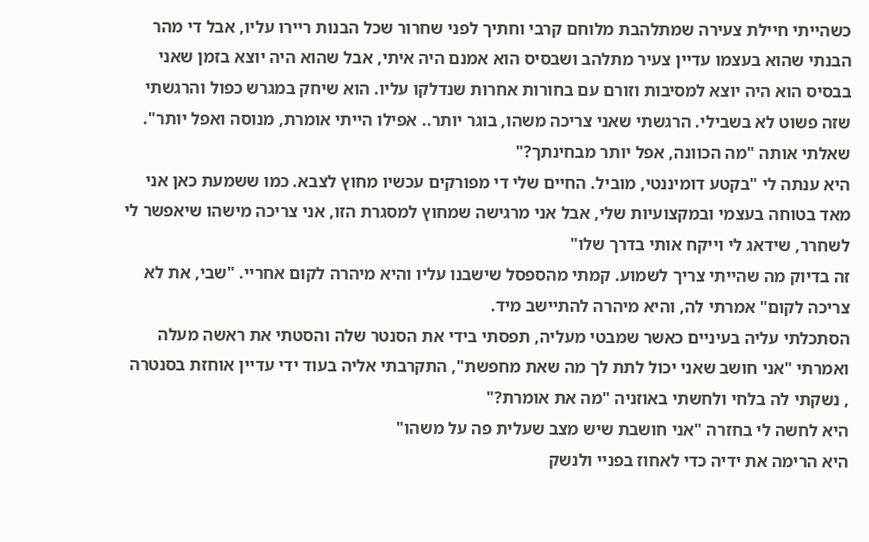כשהייתי חיילת צעירה שמתלהבת מלוחם קרבי וחתיך לפני שחרור שכל הבנות ריירו עליו, אבל די מהר הבנתי שהוא בעצמו עדיין צעיר מתלהב ושבסיס הוא אמנם היה איתי, אבל שהוא היה יוצא בזמן שאני בבסיס הוא היה יוצא למסיבות וזורם עם בחורות אחרות שנדלקו עליו. הוא שיחק במגרש כפול והרגשתי שזה פשוט לא בשבילי. הרגשתי שאני צריכה משהו, בוגר יותר.. אפילו הייתי אומרת, מנוסה ואפל יותר".
שאלתי אותה "מה הכוונה, אפל יותר מבחינתך?"
היא ענתה לי "בקטע דומיננטי, מוביל. החיים שלי די מפורקים עכשיו מחוץ לצבא. כמו ששמעת כאן אני מאד בטוחה בעצמי ובמקצועיות שלי, אבל אני מרגישה שמחוץ למסגרת הזו, אני צריכה מישהו שיאפשר לי לשחרר, שידאג לי וייקח אותי בדרך שלו"
זה בדיוק מה שהייתי צריך לשמוע. קמתי מהספסל שישבנו עליו והיא מיהרה לקום אחריי. "שבי, את לא צריכה לקום" אמרתי לה, והיא מיהרה להתיישב מיד.
הסתכלתי עליה בעיניים כאשר שמבטי מעליה, תפסתי בידי את הסנטר שלה והסטתי את ראשה מעלה ואמרתי "אני חושב שאני יכול לתת לך מה שאת מחפשת", התקרבתי אליה בעוד ידי עדיין אוחזת בסנטרה , נשקתי לה בלחי ולחשתי באוזניה "מה את אומרת?"
היא לחשה לי בחזרה "אני חושבת שיש מצב שעלית פה על משהו"
היא הרימה את ידיה כדי לאחוז בפניי ולנשק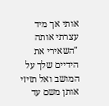אותי אך מיד עצרתי אותה "השאירי את הידיים שלך על המושב ואל תזיזי אותן משם עד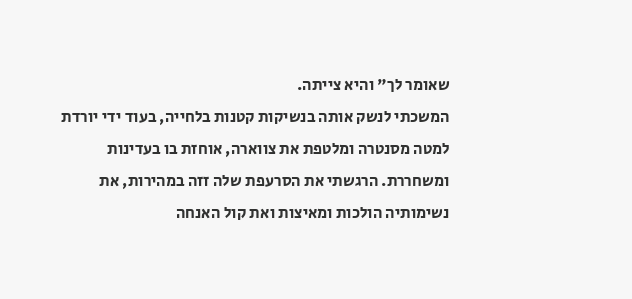שאומר לך" והיא צייתה.
המשכתי לנשק אותה בנשיקות קטנות בלחייה, בעוד ידי יורדת למטה מסנטרה ומלטפת את צווארה, אוחזת בו בעדינות ומשחררת. הרגשתי את הסרעפת שלה זזה במהירות, את נשימותיה הולכות ומאיצות ואת קול האנחה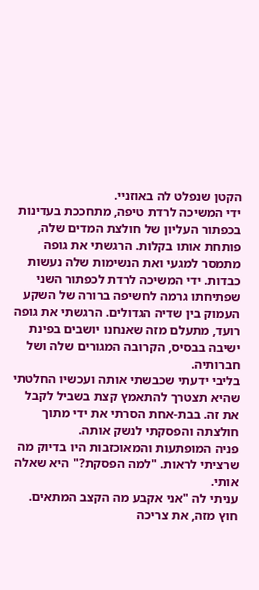הקטן שנפלט לה באוזניי.
ידי המשיכה לרדת טיפה, מתחככת בעדינות בכפתור העליון של חולצת המדים שלה, פותחת אותו בקלות. הרגשתי את גופה מתמסר למגעי ואת הנשימות שלה נעשות כבדות. ידי המשיכה לרדת לכפתור השני שפתיחתו גרמה לחשיפה ברורה של השקע העמוק בין שדיה הגדולים. הרגשתי את גופה רועד, מתעלם מזה שאנחנו יושבים בפינת ישיבה בבסיס, הקרובה המגורים שלה ושל חברותיה.
בליבי ידעתי שכבשתי אותה ועכשיו החלטתי שהיא תצטרך להתאמץ קצת בשביל לקבל את זה. בבת-אחת הסרתי את ידי מתוך חולצתה והפסקתי לנשק אותה.
פניה המופתעות והמאוכזבות היו בדיוק מה שרציתי לראות. "למה הפסקת?" היא שאלה אותי.
עניתי לה "אני אקבע מה הקצב המתאים. חוץ מזה, את צריכה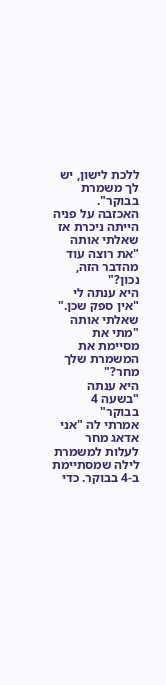ללכת לישון, יש לך משמרת בבוקר".
האכזבה על פניה הייתה ניכרת אז שאלתי אותה "את רוצה עוד מהדבר הזה, נכון?"
היא ענתה לי "אין ספק שכן."
שאלתי אותה "מתי את מסיימת את המשמרת שלך מחר?"
היא ענתה "בשעה 4 בבוקר"
אמרתי לה "אני אדאג מחר לעלות למשמרת לילה שמסתיימת ב-4 בבוקר. כדי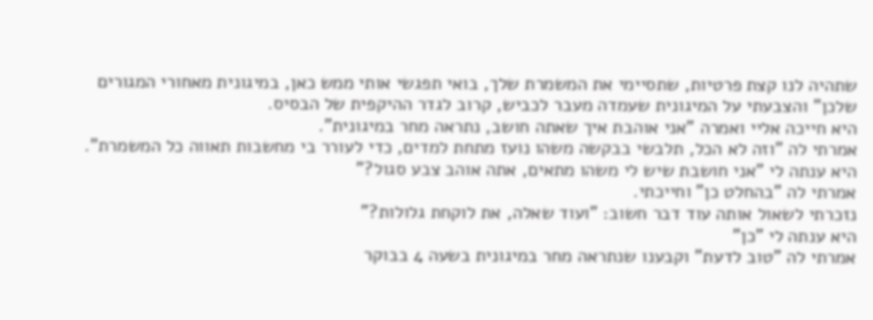שתהיה לנו קצת פרטיות, שתסיימי את המשמרת שלך, בואי תפגשי אותי ממש כאן, במיגונית מאחורי המגורים שלכן" והצבעתי על המיגונית שעמדה מעבר לכביש, קרוב לגדר ההיקפית של הבסיס.
היא חייכה אליי ואמרה "אני אוהבת איך שאתה חושב, נתראה מחר במיגונית".
אמרתי לה "וזה לא הכל, תלבשי בבקשה משהו נועז מתחת למדים, כדי לעורר בי מחשבות תאווה כל המשמרת".
היא ענתה לי "אני חושבת שיש לי משהו מתאים, אתה אוהב צבע סגול?"
אמרתי לה "בהחלט כן" וחייכתי.
נזכרתי לשאול אותה עוד דבר חשוב: "ועוד שאלה, את לוקחת גלולות?"
היא ענתה לי "כן"
אמרתי לה "טוב לדעת" וקבענו שנתראה מחר במיגונית בשעה 4 בבוקר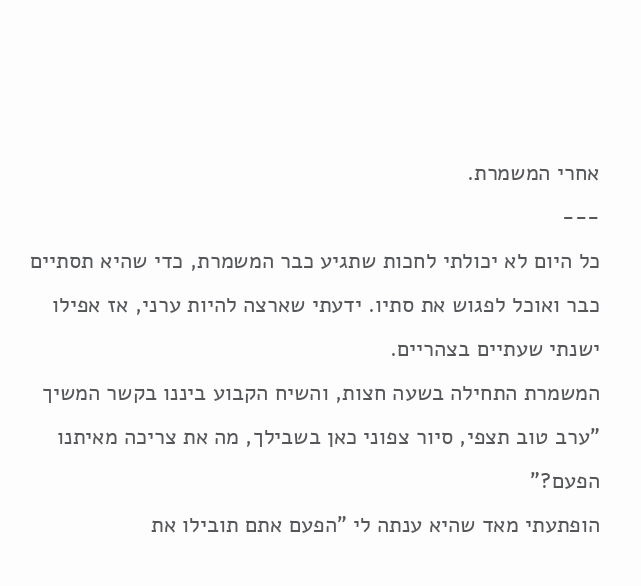אחרי המשמרת.
---
כל היום לא יכולתי לחכות שתגיע כבר המשמרת, כדי שהיא תסתיים כבר ואוכל לפגוש את סתיו. ידעתי שארצה להיות ערני, אז אפילו ישנתי שעתיים בצהריים.
המשמרת התחילה בשעה חצות, והשיח הקבוע ביננו בקשר המשיך "ערב טוב תצפי, סיור צפוני כאן בשבילך, מה את צריכה מאיתנו הפעם?"
הופתעתי מאד שהיא ענתה לי "הפעם אתם תובילו את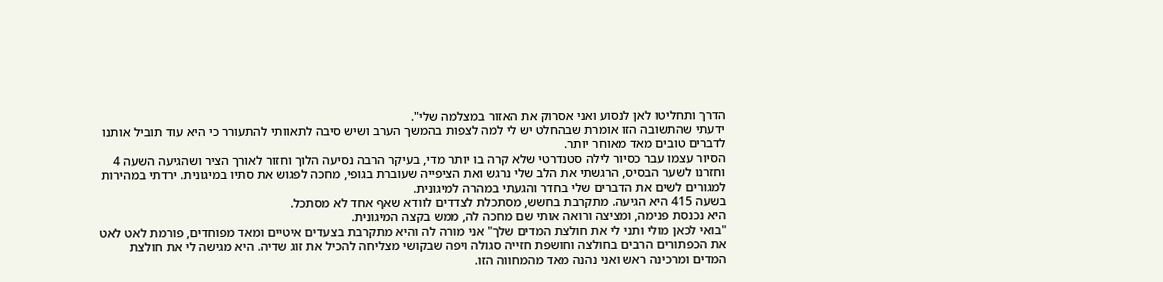הדרך ותחליטו לאן לנסוע ואני אסרוק את האזור במצלמה שלי".
ידעתי שהתשובה הזו אומרת שבהחלט יש לי למה לצפות בהמשך הערב ושיש סיבה לתאוותי להתעורר כי היא עוד תוביל אותנו לדברים טובים מאד מאוחר יותר.
הסיור עצמו עבר כסיור לילה סטנדרטי שלא קרה בו יותר מדי, בעיקר הרבה נסיעה הלוך וחזור לאורך הציר ושהגיעה השעה 4 וחזרנו לשער הבסיס, הרגשתי את הלב שלי נרגש ואת הציפייה שעוברת בגופי, מחכה לפגוש את סתיו במיגונית. ירדתי במהירות למגורים לשים את הדברים שלי בחדר והגעתי במהרה למיגונית.
בשעה 415 היא הגיעה. מתקרבת בחשש, מסתכלת לצדדים לוודא שאף אחד לא מסתכל.
היא נכנסת פנימה, ומציצה ורואה אותי שם מחכה לה, ממש בקצה המיגונית.
"בואי לכאן מולי ותני לי את חולצת המדים שלך" אני מורה לה והיא מתקרבת בצעדים איטיים ומאד מפוחדים, פורמת לאט לאט את הכפתורים הרבים בחולצה וחושפת חזייה סגולה ויפה שבקושי מצליחה להכיל את זוג שדיה. היא מגישה לי את חולצת המדים ומרכינה ראש ואני נהנה מאד מהמחווה הזו.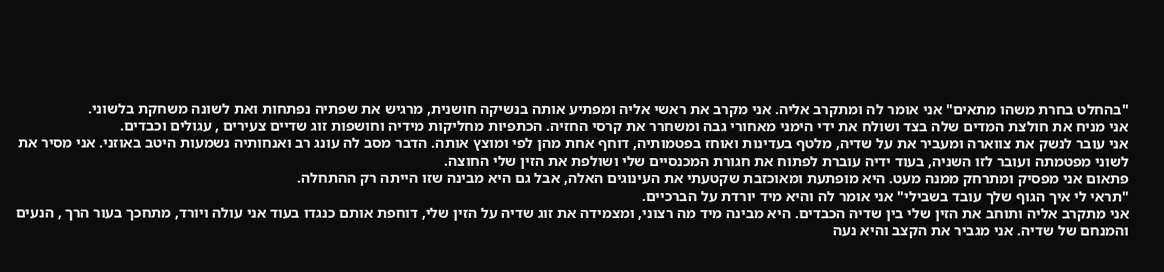"בהחלט בחרת משהו מתאים" אני אומר לה ומתקרב אליה. אני מקרב את ראשי אליה ומפתיע אותה בנשיקה חושנית, מרגיש את שפתיה נפתחות ואת לשונה משחקת בלשוני.
אני מניח את חולצת המדים שלה בצד ושולח את ידי הימני מאחורי גבה ומשחרר את קרסי החזיה. הכתפיות מחליקות מידיה וחושפות זוג שדיים צעירים , עגולים וכבדים.
אני עובר לנשק את צווארה ומעביר את על שדיה, מלטף בעדינות ואוחז בפטמותיה, דוחף אחת מהן לפי ומוצץ אותה. הדבר מסב לה עונג רב ואנחותיה נשמעות היטב באוזני. אני מסיר את לשוני מפטמתה ועובר לזו השניה, בעוד ידיה עוברת לפתוח את חגורת המכנסיים שלי ושולפת את הזין שלי החוצה.
פתאום אני מפסיק ומתרחק ממנה מעט. היא מופתעת ומאוכזבת שקטעתי את העינוגים האלה, אבל גם היא מבינה שזו הייתה רק ההתחלה.
"תראי לי איך הגוף שלך עובד בשבילי" אני אומר לה והיא מיד יורדת על הברכיים.
אני מתקרב אליה ותוחב את הזין שלי בין שדיה הכבדים. היא מבינה מיד מה רצוני, ומצמידה את זוג שדיה על הזין שלי, דוחפת אותם כנגדו בעוד אני עולה ויורד, מתחכך בעור הרך , הנעים והמנחם של שדיה. אני מגביר את הקצב והיא נעה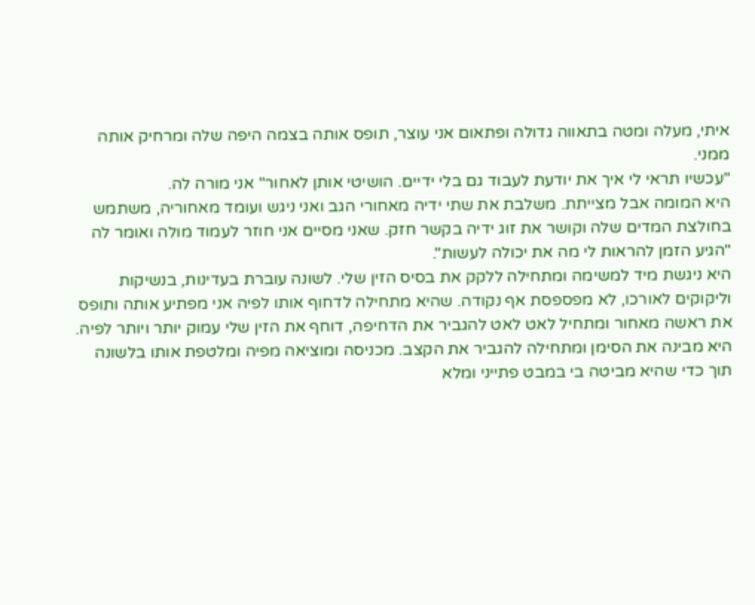איתי, מעלה ומטה בתאווה גדולה ופתאום אני עוצר, תופס אותה בצמה היפה שלה ומרחיק אותה ממני.
"עכשיו תראי לי איך את יודעת לעבוד גם בלי ידיים. הושיטי אותן לאחור" אני מורה לה.
היא המומה אבל מצייתת. משלבת את שתי ידיה מאחורי הגב ואני ניגש ועומד מאחוריה, משתמש בחולצת המדים שלה וקושר את זוג ידיה בקשר חזק. שאני מסיים אני חוזר לעמוד מולה ואומר לה "הגיע הזמן להראות לי מה את יכולה לעשות".
היא ניגשת מיד למשימה ומתחילה ללקק את בסיס הזין שלי. לשונה עוברת בעדינות, בנשיקות וליקוקים לאורכו, לא מפספסת אף נקודה. שהיא מתחילה לדחוף אותו לפיה אני מפתיע אותה ותופס את ראשה מאחור ומתחיל לאט לאט להגביר את הדחיפה, דוחף את הזין שלי עמוק יותר ויותר לפיה. היא מבינה את הסימן ומתחילה להגביר את הקצב. מכניסה ומוציאה מפיה ומלטפת אותו בלשונה תוך כדי שהיא מביטה בי במבט פתייני ומלא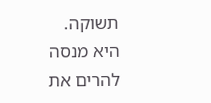תשוקה.
היא מנסה להרים את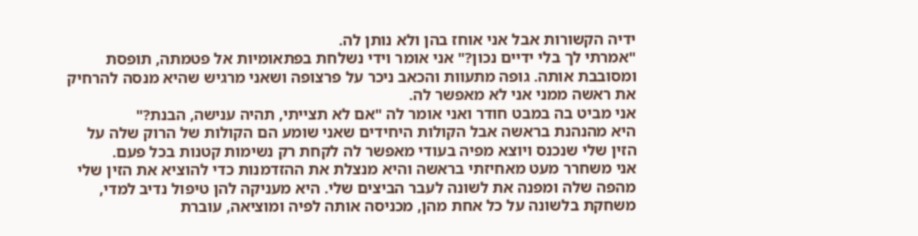ידיה הקשורות אבל אני אוחז בהן ולא נותן לה.
"אמרתי לך בלי ידיים נכון?" אני אומר וידי נשלחת בפתאומיות אל פטמתה, תופסת ומסובבת אותה. גופה מתעוות והכאב ניכר על פרצופה ושאני מרגיש שהיא מנסה להרחיק את ראשה ממני אני לא מאפשר לה.
אני מביט בה במבט חודר ואני אומר לה "אם לא תצייתי, תהיה ענישה, הבנת?"
היא מהנהנת בראשה אבל הקולות היחידים שאני שומע הם הקולות של הרוק שלה על הזין שלי שנכנס ויוצא מפיה בעודי מאפשר לה לקחת רק נשימות קטנות בכל פעם.
אני משחרר מעט מאחיזתי בראשה והיא מנצלת את ההזדמנות כדי להוציא את הזין שלי מהפה שלה ומפנה את לשונה לעבר הביצים שלי. היא מעניקה להן טיפול נדיב למדי, משחקת בלשונה על כל אחת מהן, מכניסה אותה לפיה ומוציאה, עוברת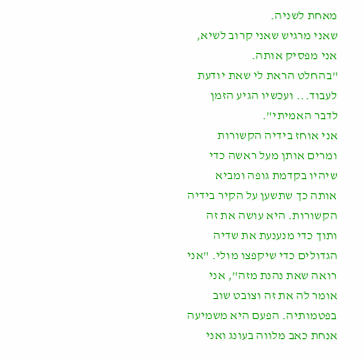מאחת לשניה.
שאני מרגיש שאני קרוב לשיא, אני מפסיק אותה.
"בהחלט הראת לי שאת יודעת לעבוד... ועכשיו הגיע הזמן לדבר האמיתי".
אני אוחז בידיה הקשורות ומרים אותן מעל ראשה כדי שיהיו בקדמת גופה ומביא אותה כך שתשען על הקיר בידיה הקשורות. היא עושה את זה ותוך כדי מנענעת את שדיה הגדולים כדי שיקפצו מולי. "אני רואה שאת נהנת מזה", אני אומר לה את זה וצובט שוב בפטמותיה. הפעם היא משמיעה אנחת כאב מלווה בעונג ואני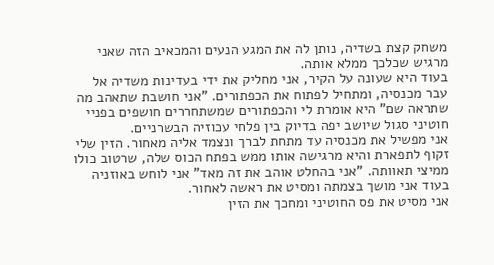משחק קצת בשדיה, נותן לה את המגע הנעים והמכאיב הזה שאני מרגיש שכלכך ממלא אותה.
בעוד היא שעונה על הקיר, אני מחליק את ידי בעדינות משדיה אל עבר מכנסיה, ומתחיל לפתוח את הכפתורים. "אני חושבת שתאהב מה שתראה שם" היא אומרת לי והכפתורים שמשתחררים חושפים בפניי חוטיני סגול שיושב יפה בדיוק בין פלחי עכוזיה הבשרניים.
אני מפשיל את מכנסיה עד מתחת לברך ונצמד אליה מאחור. הזין שלי זקוף לתפארת והיא מרגישה אותו ממש בפתח הכוס שלה, שרטוב כולו ממיצי תאוותה. "אני בהחלט אוהב את זה מאד" אני לוחש באוזניה בעוד אני מושך בצמתה ומסיט את ראשה לאחור.
אני מסיט את פס החוטיני ומחכך את הזין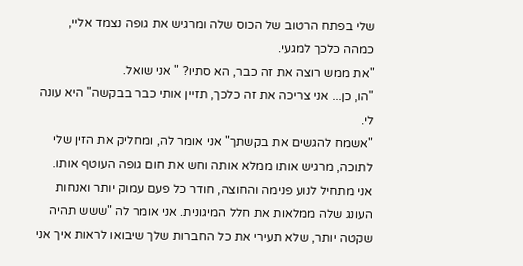שלי בפתח הרטוב של הכוס שלה ומרגיש את גופה נצמד אליי, כמהה כלכך למגעי.
"את ממש רוצה את זה כבר, הא סתיו? " אני שואל.
"הו, כן... אני צריכה את זה כלכך, תזיין אותי כבר בבקשה" היא עונה לי.
"אשמח להגשים את בקשתך" אני אומר לה, ומחליק את הזין שלי לתוכה, מרגיש אותו ממלא אותה וחש את חום גופה העוטף אותו.
אני מתחיל לנוע פנימה והחוצה, חודר כל פעם עמוק יותר ואנחות העונג שלה ממלאות את חלל המיגונית. אני אומר לה "ששש תהיה שקטה יותר, שלא תעירי את כל החברות שלך שיבואו לראות איך אני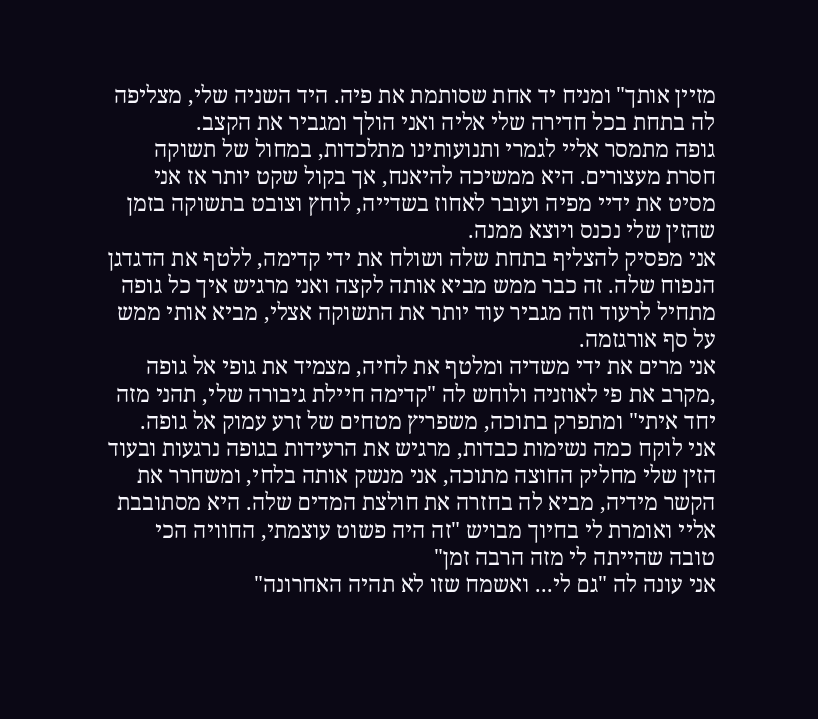מזיין אותך" ומניח יד אחת שסותמת את פיה. היד השניה שלי, מצליפה לה בתחת בכל חדירה שלי אליה ואני הולך ומגביר את הקצב.
גופה מתמסר אליי לגמרי ותנועותינו מתלכדות, במחול של תשוקה חסרת מעצורים. היא ממשיכה להיאנח, אך בקול שקט יותר אז אני מסיט את ידיי מפיה ועובר לאחוז בשדייה, לוחץ וצובט בתשוקה בזמן שהזין שלי נכנס ויוצא ממנה.
אני מפסיק להצליף בתחת שלה ושולח את ידי קדימה, ללטף את הדגדגן הנפוח שלה. זה כבר ממש מביא אותה לקצה ואני מרגיש איך כל גופה מתחיל לרעוד וזה מגביר עוד יותר את התשוקה אצלי, מביא אותי ממש על סף אורגזמה.
אני מרים את ידי משדיה ומלטף את לחיה, מצמיד את גופי אל גופה ,מקרב את פי לאוזניה ולוחש לה "קדימה חיילת גיבורה שלי, תהני מזה יחד איתי" ומתפרק בתוכה, משפריץ מטחים של זרע עמוק אל גופה.
אני לוקח כמה נשימות כבדות, מרגיש את הרעידות בגופה נרגעות ובעוד הזין שלי מחליק החוצה מתוכה, אני מנשק אותה בלחי, ומשחרר את הקשר מידיה, מביא לה בחזרה את חולצת המדים שלה. היא מסתובבת אליי ואומרת לי בחיוך מבויש "זה היה פשוט עוצמתי, החוויה הכי טובה שהייתה לי מזה הרבה זמן"
אני עונה לה "גם לי... ואשמח שזו לא תהיה האחרונה"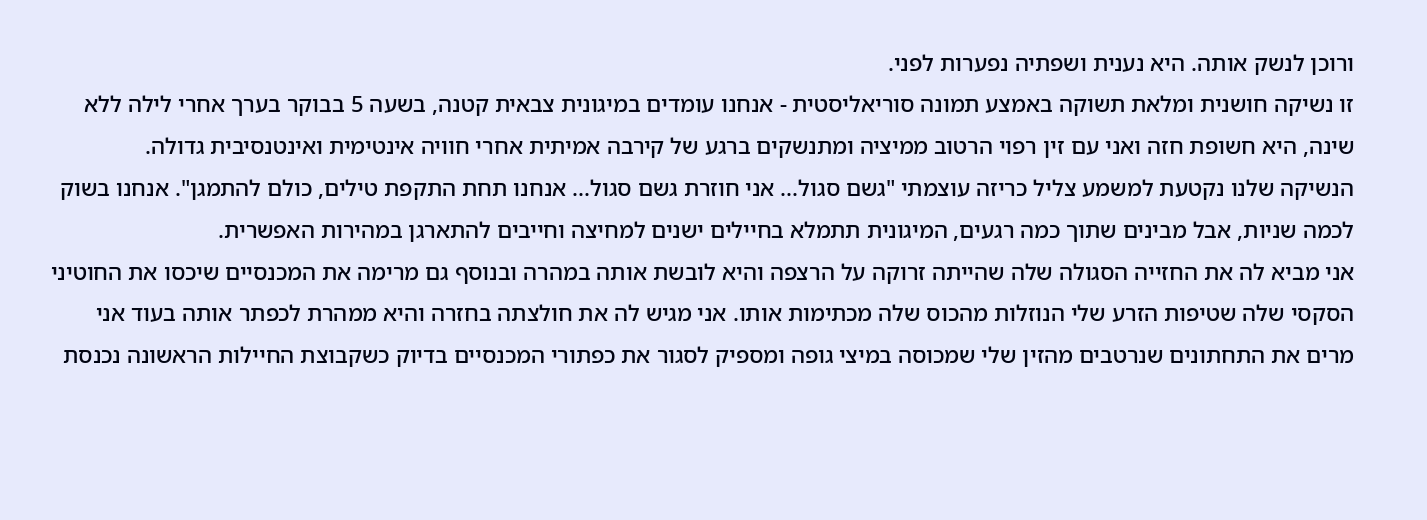ורוכן לנשק אותה. היא נענית ושפתיה נפערות לפני.
זו נשיקה חושנית ומלאת תשוקה באמצע תמונה סוריאליסטית - אנחנו עומדים במיגונית צבאית קטנה, בשעה 5 בבוקר בערך אחרי לילה ללא שינה, היא חשופת חזה ואני עם זין רפוי הרטוב ממיציה ומתנשקים ברגע של קירבה אמיתית אחרי חוויה אינטימית ואינטנסיבית גדולה.
הנשיקה שלנו נקטעת למשמע צליל כריזה עוצמתי "גשם סגול... אני חוזרת גשם סגול... אנחנו תחת התקפת טילים, כולם להתמגן". אנחנו בשוק לכמה שניות, אבל מבינים שתוך כמה רגעים, המיגונית תתמלא בחיילים ישנים למחיצה וחייבים להתארגן במהירות האפשרית.
אני מביא לה את החזייה הסגולה שלה שהייתה זרוקה על הרצפה והיא לובשת אותה במהרה ובנוסף גם מרימה את המכנסיים שיכסו את החוטיני הסקסי שלה שטיפות הזרע שלי הנוזלות מהכוס שלה מכתימות אותו. אני מגיש לה את חולצתה בחזרה והיא ממהרת לכפתר אותה בעוד אני מרים את התחתונים שנרטבים מהזין שלי שמכוסה במיצי גופה ומספיק לסגור את כפתורי המכנסיים בדיוק כשקבוצת החיילות הראשונה נכנסת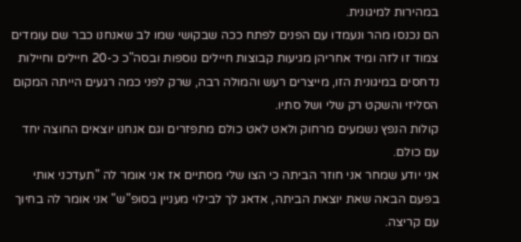במהירות למיגונית.
הם נכנסו מהר ונעמדו עם הפנים לפתח ככה שבקושי שמו לב שאנחנו כבר שם עומדים צמוד זו לזה ומיד אחריהן מגיעות קבוצות חיילים נוספות ובסה"כ כ-20 חיילים וחיילות נדחסים במיגונית הזו, מייצרים רעש והמולה רבה, שרק לפני כמה רגעים הייתה המקום הסליזי והשקט רק שלי ושל סתיו.
קולות הנפץ נשמעים מרחוק ולאט לאט כולם מתפזרים וגם אנחנו יוצאים החוצה יחד עם כולם.
אני יודע שמחר אני חוזר הביתה כי הצו שלי מסתיים אז אני אומר לה "תעדכני אותי בפעם הבאה שאת יוצאת הביתה, אדאג לך לבילוי מעניין בסופ"ש" אני אומר לה בחיוך עם קריצה.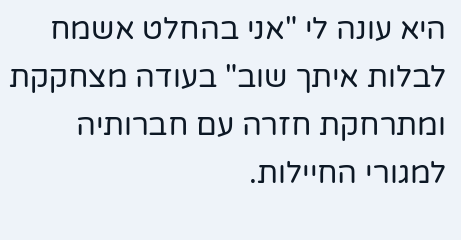היא עונה לי "אני בהחלט אשמח לבלות איתך שוב" בעודה מצחקקת ומתרחקת חזרה עם חברותיה למגורי החיילות.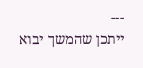---
ייתכן שהמשך יבוא